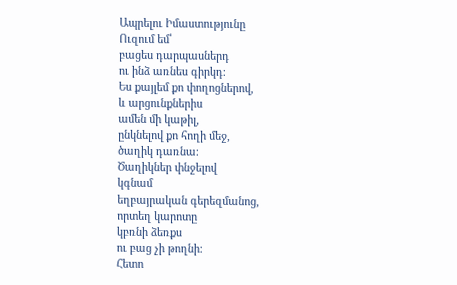Ապրելու Իմաստությունը
Ուզում եմ՝
բացես դարպասներդ
ու ինձ առնես գիրկդ։
Ես քայլեմ քո փողոցներով,
և արցունքներիս
ամեն մի կաթիլ,
ընկնելով քո հողի մեջ,
ծաղիկ դառնա։
Ծաղիկներ փնջելով
կգնամ
եղբայրական գերեզմանոց,
որտեղ կարոտը
կբռնի ձեռքս
ու բաց չի թողնի։
Հետո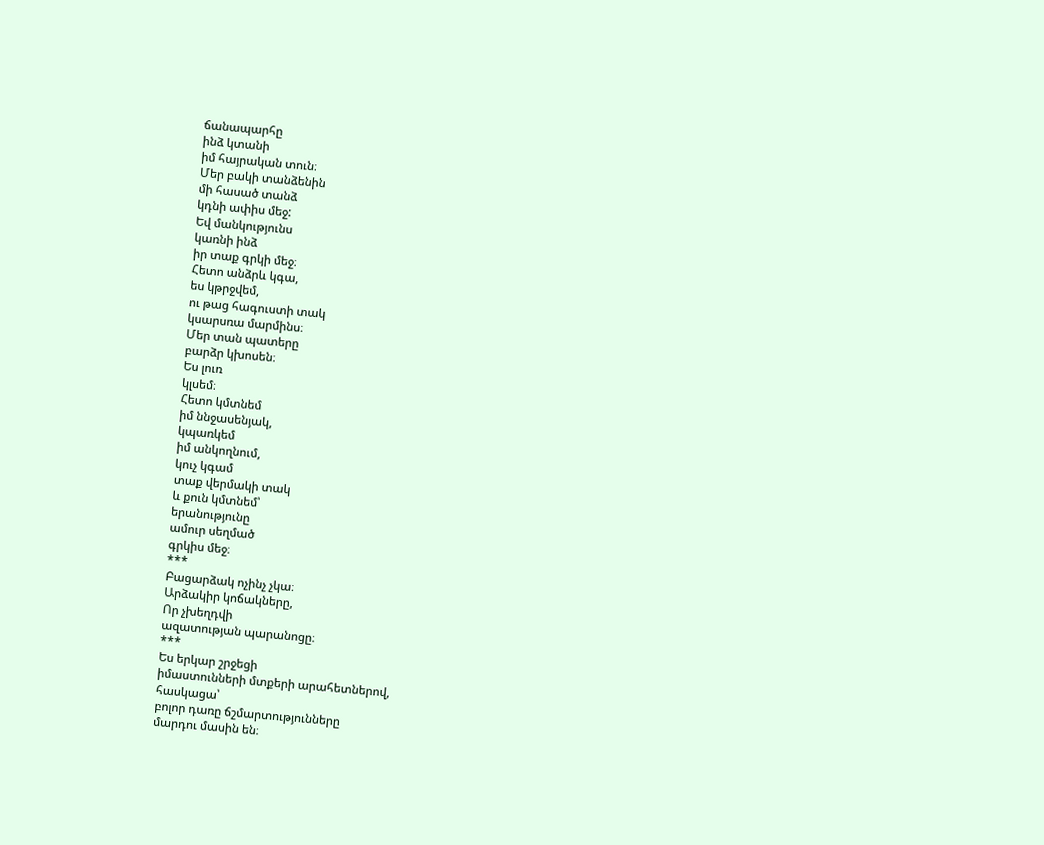ճանապարհը
ինձ կտանի
իմ հայրական տուն։
Մեր բակի տանձենին
մի հասած տանձ
կդնի ափիս մեջ:
Եվ մանկությունս
կառնի ինձ
իր տաք գրկի մեջ։
Հետո անձրև կգա,
ես կթրջվեմ,
ու թաց հագուստի տակ
կսարսռա մարմինս։
Մեր տան պատերը
բարձր կխոսեն։
Ես լուռ
կլսեմ։
Հետո կմտնեմ
իմ ննջասենյակ,
կպառկեմ
իմ անկողնում,
կուչ կգամ
տաք վերմակի տակ
և քուն կմտնեմ՝
երանությունը
ամուր սեղմած
գրկիս մեջ։
***
Բացարձակ ոչինչ չկա։
Արձակիր կոճակները,
Որ չխեղդվի
ազատության պարանոցը։
***
Ես երկար շրջեցի
իմաստունների մտքերի արահետներով,
հասկացա՝
բոլոր դառը ճշմարտությունները
մարդու մասին են։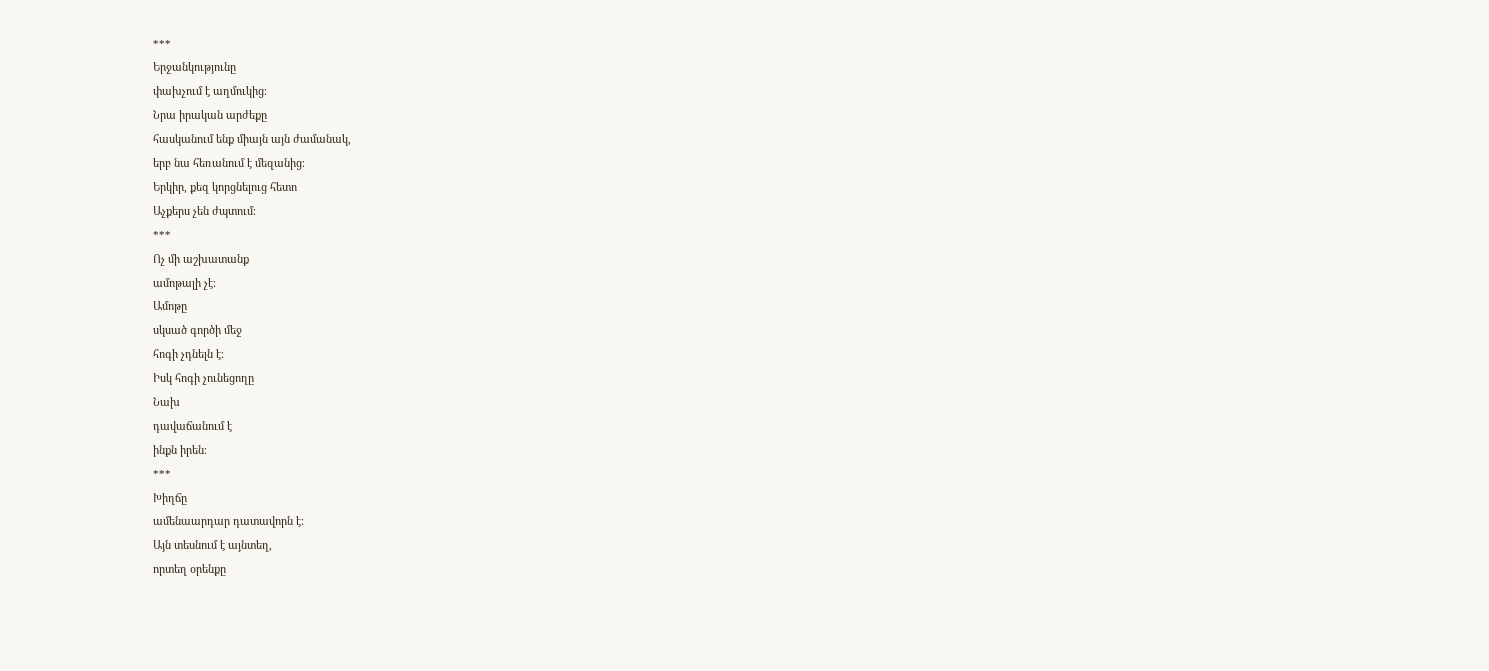***
Երջանկությունը
փախչում է աղմուկից։
Նրա իրական արժեքը
հասկանում ենք միայն այն ժամանակ,
երբ նա հեռանում է մեզանից։
Երկիր, քեզ կորցնելուց հետո
Աչքերս չեն ժպտում։
***
Ոչ մի աշխատանք
ամոթալի չէ։
Ամոթը
սկսած գործի մեջ
հոգի չդնելն է։
Իսկ հոգի չունեցողը
Նախ
դավաճանում է
ինքն իրեն։
***
Խիղճը
ամենաարդար դատավորն է։
Այն տեսնում է այնտեղ,
որտեղ օրենքը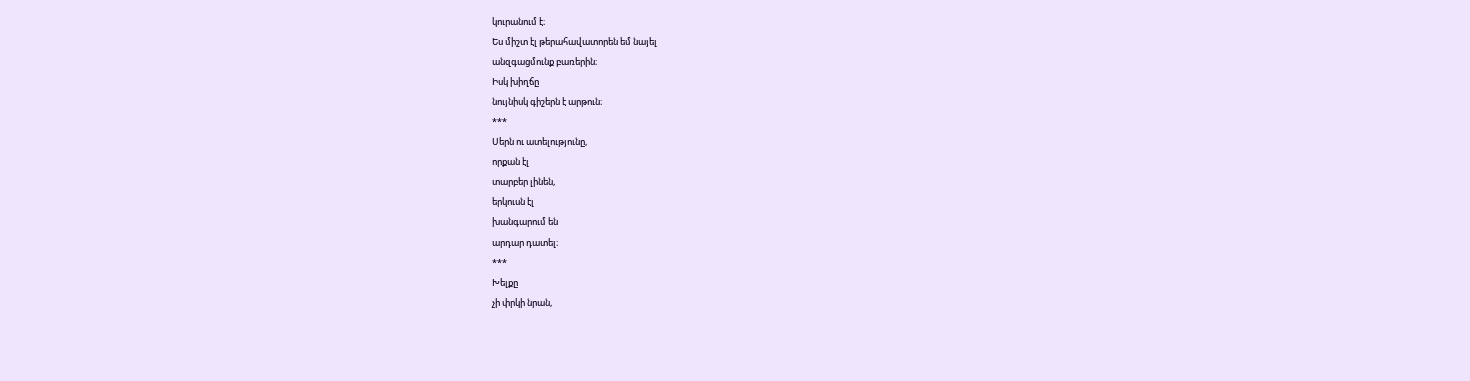կուրանում է։
Ես միշտ էլ թերահավատորեն եմ նայել
անզգացմունք բառերին։
Իսկ խիղճը
նույնիսկ գիշերն է արթուն։
***
Սերն ու ատելությունը,
որքան էլ
տարբեր լինեն,
երկուսն էլ
խանգարում են
արդար դատել։
***
Խելքը
չի փրկի նրան,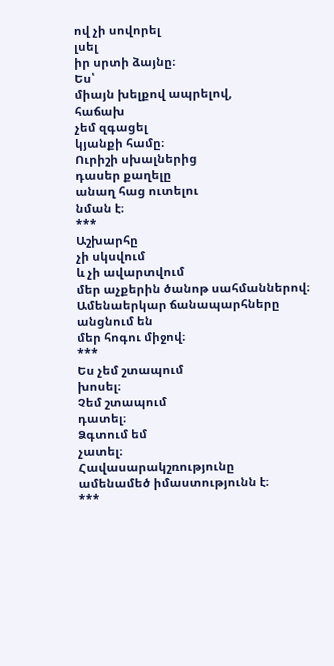ով չի սովորել
լսել
իր սրտի ձայնը։
Ես՝
միայն խելքով ապրելով,
հաճախ
չեմ զգացել
կյանքի համը։
Ուրիշի սխալներից
դասեր քաղելը
անաղ հաց ուտելու
նման է։
***
Աշխարհը
չի սկսվում
և չի ավարտվում
մեր աչքերին ծանոթ սահմաններով։
Ամենաերկար ճանապարհները
անցնում են
մեր հոգու միջով։
***
Ես չեմ շտապում
խոսել։
Չեմ շտապում
դատել։
Ձգտում եմ
չատել։
Հավասարակշռությունը
ամենամեծ իմաստությունն է։
***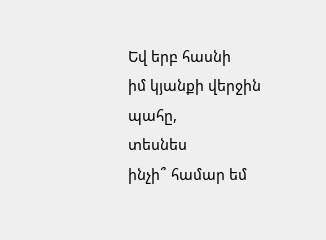Եվ երբ հասնի
իմ կյանքի վերջին պահը,
տեսնես
ինչի՞ համար եմ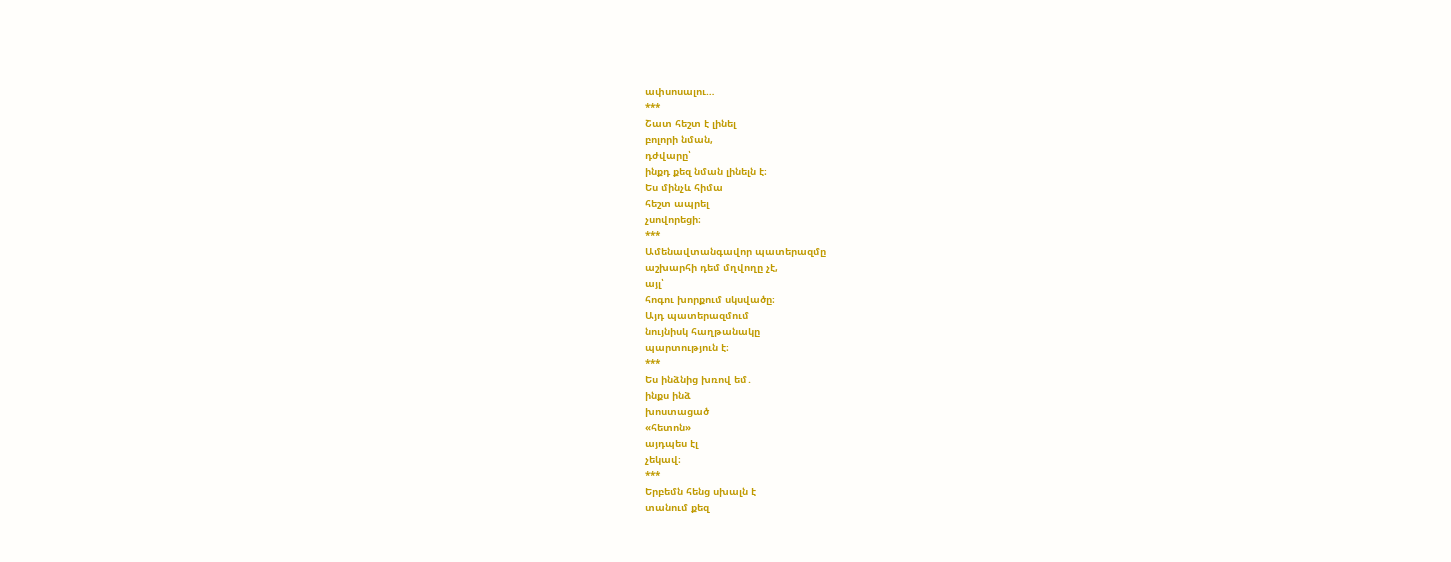ափսոսալու…
***
Շատ հեշտ է լինել
բոլորի նման,
դժվարը՝
ինքդ քեզ նման լինելն է։
Ես մինչև հիմա
հեշտ ապրել
չսովորեցի։
***
Ամենավտանգավոր պատերազմը
աշխարհի դեմ մղվողը չէ,
այլ՝
հոգու խորքում սկսվածը։
Այդ պատերազմում
նույնիսկ հաղթանակը
պարտություն է։
***
Ես ինձնից խռով եմ․
ինքս ինձ
խոստացած
«հետոն»
այդպես էլ
չեկավ։
***
Երբեմն հենց սխալն է
տանում քեզ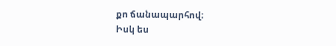քո ճանապարհով։
Իսկ ես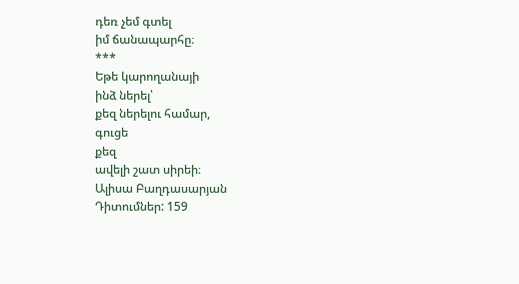դեռ չեմ գտել
իմ ճանապարհը։
***
Եթե կարողանայի
ինձ ներել՝
քեզ ներելու համար,
գուցե
քեզ
ավելի շատ սիրեի։
Ալիսա Բաղդասարյան
Դիտումներ: 159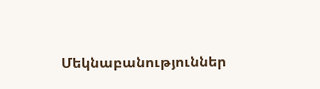Մեկնաբանություններ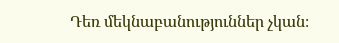Դեռ մեկնաբանություններ չկան։